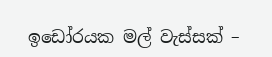ඉඩෝරයක මල් වැස්සක් –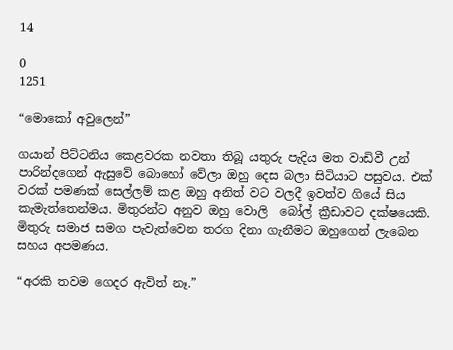14

0
1251

“මොකෝ අවුලෙන්”

ගයාන් පිට්ටනිය කෙළවරක නවතා තිබූ යතුරු පැදිය මත වාඩිවී උන් පාරින්දගෙන් ඇසුවේ බොහෝ වේලා ඔහු දෙස බලා සිටියාට පසුවය. එක් වරක් පමණක් සෙල්ලම් කළ ඔහු අනිත් වට වලදී ඉවත්ව ගියේ සිය කැමැත්තෙන්මය. මිතුරන්ට අනුව ඔහු වොලි  බෝල් ක්‍රීඩාවට දක්ෂයෙකි. මිතුරු සමාජ සමග පැවැත්වෙන තරග දිනා ගැනීමට ඔහුගෙන් ලැබෙන සහය අපමණය.

“අරකි තවම ගෙදර ඇවිත් නෑ.”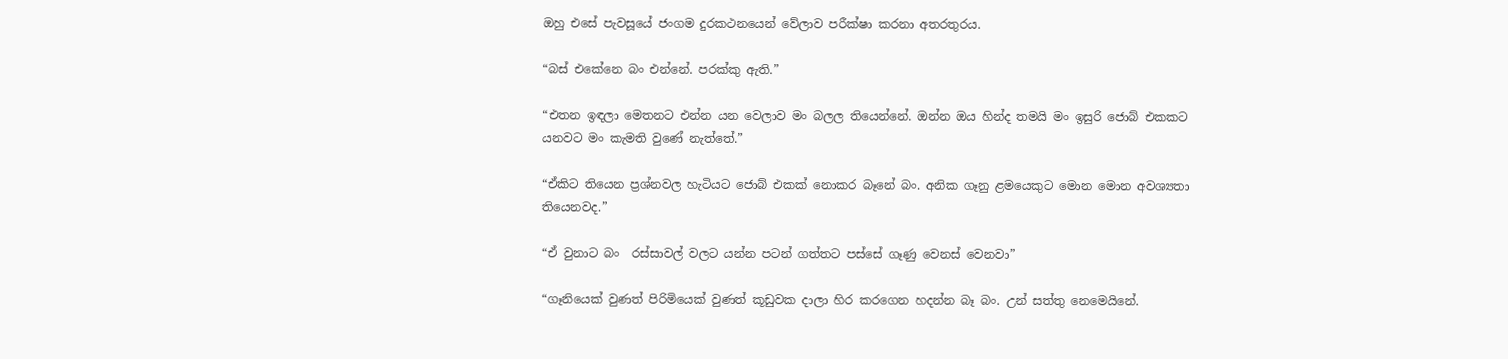ඔහු එසේ පැවසූයේ ජංගම දුරකථනයෙන් වේලාව පරීක්ෂා කරනා අතරතුරය.

“බස් එකේනෙ බං එන්නේ. පරක්කු ඇති.”

“එතන ඉඳලා මෙතනට එන්න යන වෙලාව මං බලල තියෙන්නේ. ඔන්න ඔය හින්ද තමයි මං ඉසුරි ජොබ් එකකට යනවට මං කැමති වුණේ නැත්තේ.”

“ඒකිට තියෙන ප්‍රශ්නවල හැටියට ජොබ් එකක් නොකර බෑනේ බං. අනික ගෑනු ළමයෙකුට මොන මොන අවශ්‍යතා තියෙනවද.”

“ඒ වුනාට බං  රස්සාවල් වලට යන්න පටන් ගත්තට පස්සේ ගෑණු වෙනස් වෙනවා”

“ගෑනියෙක් වුණත් පිරිමියෙක් වුණත් කූඩුවක දාලා හිර කරගෙන හදන්න බෑ බං. උන් සත්තු නෙමෙයිනේ.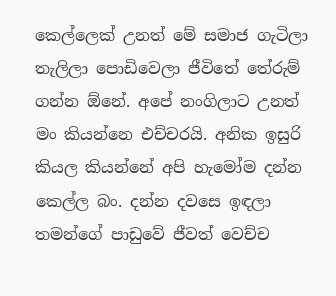කෙල්ලෙක් උනත් මේ සමාජ ගැටිලා තැලිලා පොඩිවෙලා ජීවිතේ තේරුම් ගන්න ඕනේ. අපේ නංගිලාට උනත් මං කියන්නෙ එච්චරයි. අනික ඉසුරි කියල කියන්නේ අපි හැමෝම දන්න කෙල්ල බං. දන්න දවසෙ ඉඳලා තමන්ගේ පාඩුවේ ජීවත් වෙච්ච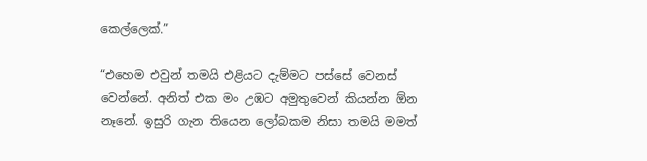කෙල්ලෙක්.”

“එහෙම එවුන් තමයි එළියට දැම්මට පස්සේ වෙනස් වෙන්නේ. අනිත් එක මං උඹට අමුතුවෙන් කියන්න ඕන නෑනේ. ඉසුරි ගැන තියෙන ලෝබකම නිසා තමයි මමත්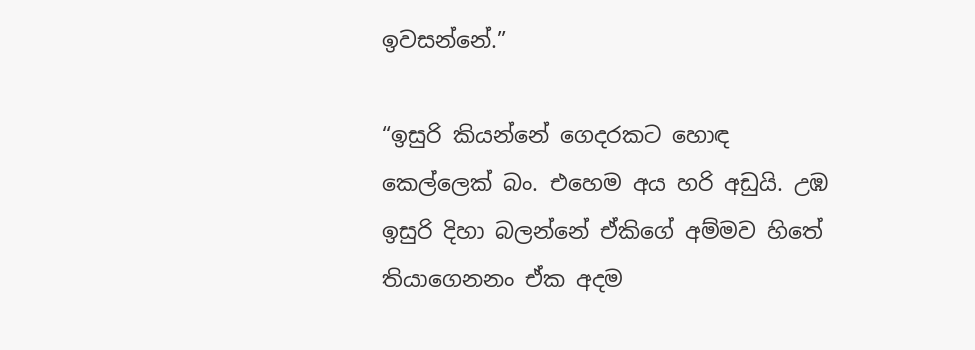ඉවසන්නේ.”

“ඉසුරි කියන්නේ ගෙදරකට හොඳ කෙල්ලෙක් බං. එහෙම අය හරි අඩුයි. උඹ ඉසුරි දිහා බලන්නේ ඒකිගේ අම්මව හිතේ තියාගෙනනං ඒක අදම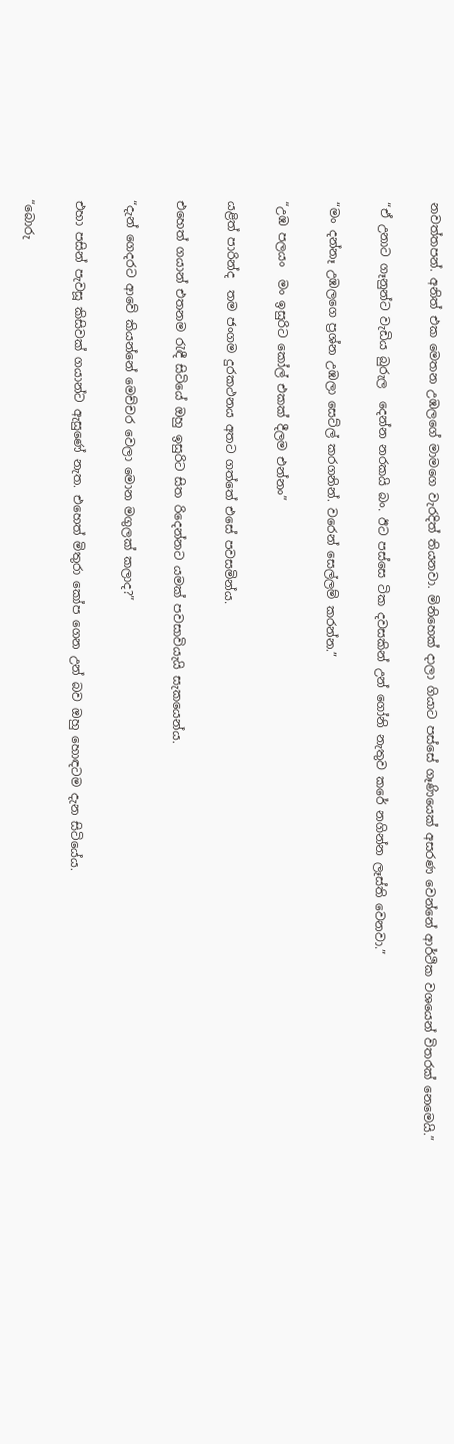නවත්තපන්. අනිත් එක මෙතන උඹලගේ මාමගෙ වැරදිත් තියනවා. මිනිහෙක් දාලා ගියාට පස්සේ ගෑණියෙක් අසරණ වෙන්නේ ආර්ථික වශයෙන් විතරක් නෙමෙයි.”

“ඒ උනාට ගෑනුන්ට වැඩිය බුරුල  දෙන්න නරකයි බං. ඊට පස්සෙ ටික දවසකින් උන් ගෝනි නැතුව කරේ නගින්න ලෑස්ති වෙනවා.”

“මං දන්නෑ උඹලගෙ ප්‍රශ්න උඹලා සෙට්ල් කරගනින්. වරෙන් සෙල්ලම් කරන්න.”

“උඹ පලයං  මං ඉසුරිට කෝල් එකක් දීලම එන්නං”

යළිත් පාරින්ද  තම ජංගම දුරකථනය අතට ගත්තේ එසේ පවසමින්ය.

එහෙත් ගයාන් එතනම රැඳී සිටියේ ඔහු ඉසුරිට සිත රිදෙන්නට යමක් පවසාවියැයි සැකයෙන්ය.

“දැන් ගෙදරට ආවේ කියන්නේ මෙච්චර වෙලා මොන මගුලක් කලාද?”

එහා පසින් පැවසූ කිසිවක් ගයාන්ට ඇසුණේ නැත. එහෙත් මිතුරා කෝප ගෙන උන් බව ඔහු හොඳටම දැන සිටියේය.

“බොරු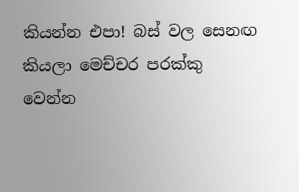කියන්න එපා! බස් වල සෙනඟ කියලා මෙච්චර පරක්කු වෙන්න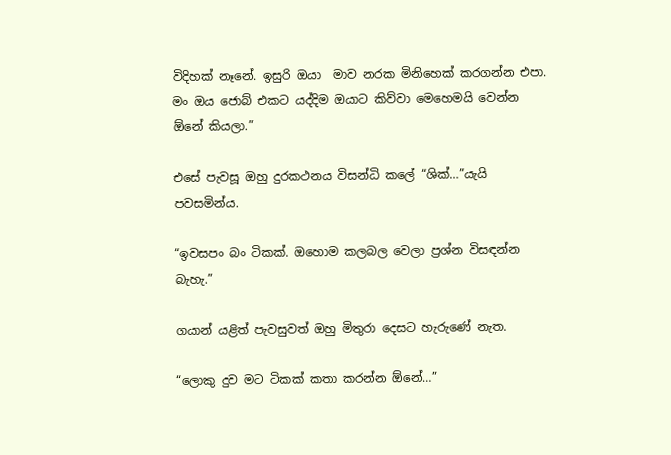විදිහක් නෑනේ. ඉසුරි ඔයා  මාව නරක මිනිහෙක් කරගන්න එපා. මං ඔය ජොබ් එකට යද්දිම ඔයාට කිව්වා මෙහෙමයි වෙන්න ඕනේ කියලා.”

එසේ පැවසූ ඔහු දුරකථනය විසන්ධි කලේ “ශික්…”යැයි පවසමින්ය.

“ඉවසපං බං ටිකක්. ඔහොම කලබල වෙලා ප්‍රශ්න විසඳන්න බැහැ.”

ගයාන් යළිත් පැවසුවත් ඔහු මිතුරා දෙසට හැරුණේ නැත.

“ලොකු දුව මට ටිකක් කතා කරන්න ඕනේ…”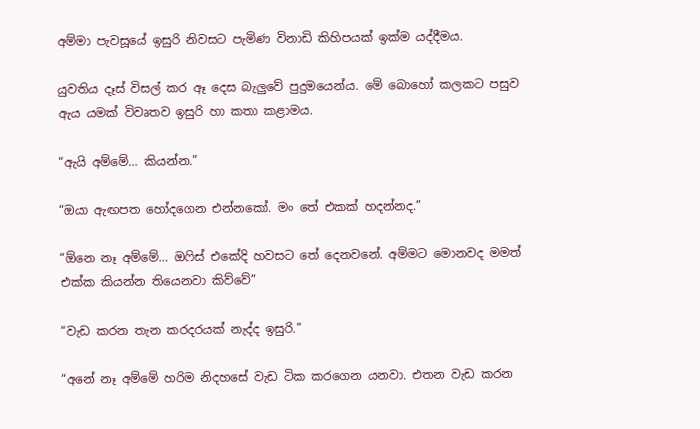අම්මා පැවසූයේ ඉසුරි නිවසට පැමිණ විනාඩි කිහිපයක් ඉක්ම යද්දීමය.

යුවතිය දෑස් විසල් කර ඈ දෙස බැලුවේ පුදුමයෙන්ය. මේ බොහෝ කලකට පසුව ඇය යමක් විවෘතව ඉසුරි හා කතා කළාමය.

“ඇයි අම්මේ… කියන්න.”

“ඔයා ඇඟපත හෝදගෙන එන්නකෝ. මං තේ එකක් හදන්නද.”

“ඕනෙ නෑ අම්මේ… ඔෆිස් එකේදි හවසට තේ දෙනවනේ. අම්මට මොනවද මමත් එක්ක කියන්න තියෙනවා කිව්වේ”

“වැඩ කරන තැන කරදරයක් නැද්ද ඉසුරි.”

“අනේ නෑ අම්මේ හරිම නිදහසේ වැඩ ටික කරගෙන යනවා. එතන වැඩ කරන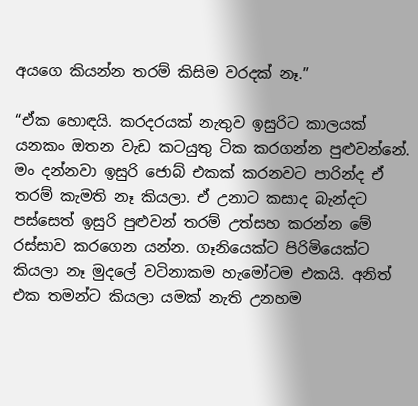අයගෙ කියන්න තරම් කිසිම වරදක් නෑ.”

“ඒක හොඳයි. කරදරයක් නැතුව ඉසුරිට කාලයක් යනකං ඔතන වැඩ කටයුතු ටික කරගන්න පුළුවන්නේ. මං දන්නවා ඉසුරි ජොබ් එකක් කරනවට පාරින්ද ඒ තරම් කැමති නෑ කියලා. ඒ උනාට කසාද බැන්දට පස්සෙත් ඉසුරි පුළුවන් තරම් උත්සහ කරන්න මේ රස්සාව කරගෙන යන්න. ගෑනියෙක්ට පිරිමියෙක්ට කියලා නෑ මුදලේ වටිනාකම හැමෝටම එකයි. අනිත් එක තමන්ට කියලා යමක් නැති උනහම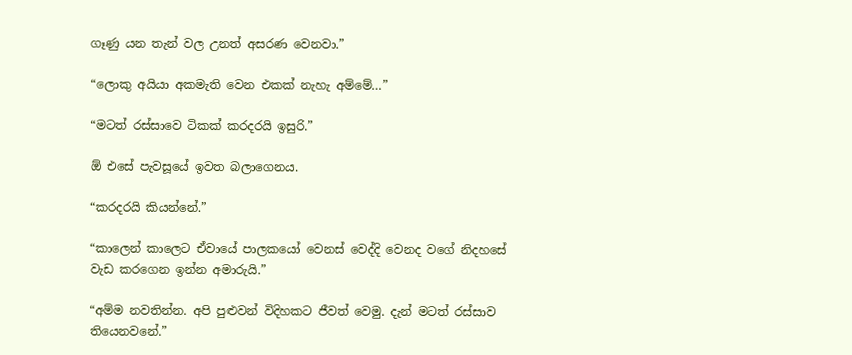ගෑණු යන තැන් වල උනත් අසරණ වෙනවා.”

“ලොකු අයියා අකමැති වෙන එකක් නැහැ අම්මේ…”

“මටත් රස්සාවෙ ටිකක් කරදරයි ඉසුරි.”

ඕ එසේ පැවසූයේ ඉවත බලාගෙනය.

“කරදරයි කියන්නේ.”

“කාලෙන් කාලෙට ඒවායේ පාලකයෝ වෙනස් වෙද්දි වෙනද වගේ නිදහසේ වැඩ කරගෙන ඉන්න අමාරුයි.”

“අම්ම නවතින්න. අපි පුළුවන් විදිහකට ජීවත් වෙමු. දැන් මටත් රස්සාව තියෙනවනේ.”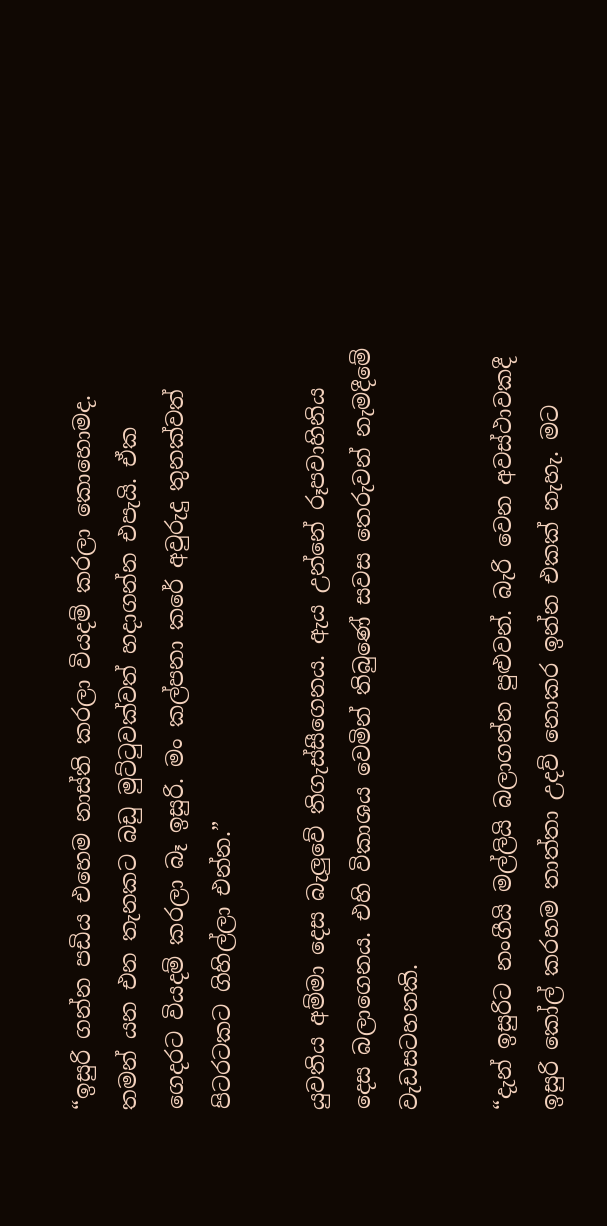“ඉසුරි ගන්න පඩිය එහෙම නාස්ති කරලා වියදම් කරලා කොහොමද. තමන් යන එන තැනකට බඩු මුට්ටුවක්වත් හදාගන්න එපැයි. ඒක ගෙදරට වියදම් කරලා බෑ ඉසුරි. මං කල්පනා කරේ අවුරුදු තුනක්වත් පිටරටකට ගිහිල්ලා එන්න.”

යුවතිය අම්මා දෙස බැලුවේ තිගැස්සීගෙනය. ඇය උන්නේ රූපවාහිනිය දෙස බලාගෙනය. එහි විකාශය වෙමින් තිබුණේ සවස තෙරුවන් නැමදීමේ වැඩසටහනකි.

“දැන් ඉසුරිට නංගීයි මල්ලියි බලාගන්න පුළුවන්. බැරි වෙන අවස්ථාවකදී ඉසුරි කෝල් කරහම තාත්තා උදව් නොකර ඉන්න එකක් නැහැ. මට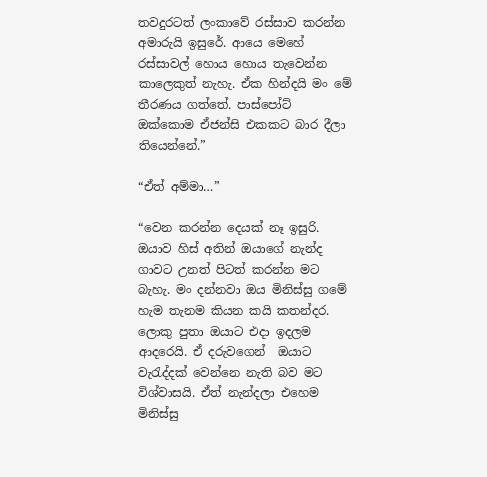තවදුරටත් ලංකාවේ රස්සාව කරන්න අමාරුයි ඉසුරේ. ආයෙ මෙහේ රස්සාවල් හොය හොය තැවෙන්න කාලෙකුත් නැහැ. ඒක හින්දයි මං මේ තීරණය ගත්තේ. පාස්පෝට් ඔක්කොම ඒජන්සි එකකට බාර දීලා තියෙන්නේ.”

“ඒත් අම්මා…”

“වෙන කරන්න දෙයක් නෑ ඉසුරි. ඔයාව හිස් අතින් ඔයාගේ නැන්ද ගාවට උනත් පිටත් කරන්න මට බැහැ. මං දන්නවා ඔය මිනිස්සු ගමේ  හැම තැනම කියන කයි කතන්දර. ලොකු පුතා ඔයාට එදා ඉදලම ආදරෙයි. ඒ දරුවගෙන්  ඔයාට වැරැද්දක් වෙන්නෙ නැති බව මට විශ්වාසයි. ඒත් නැන්දලා එහෙම මිනිස්සු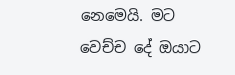නෙමෙයි. මට වෙච්ච දේ ඔයාට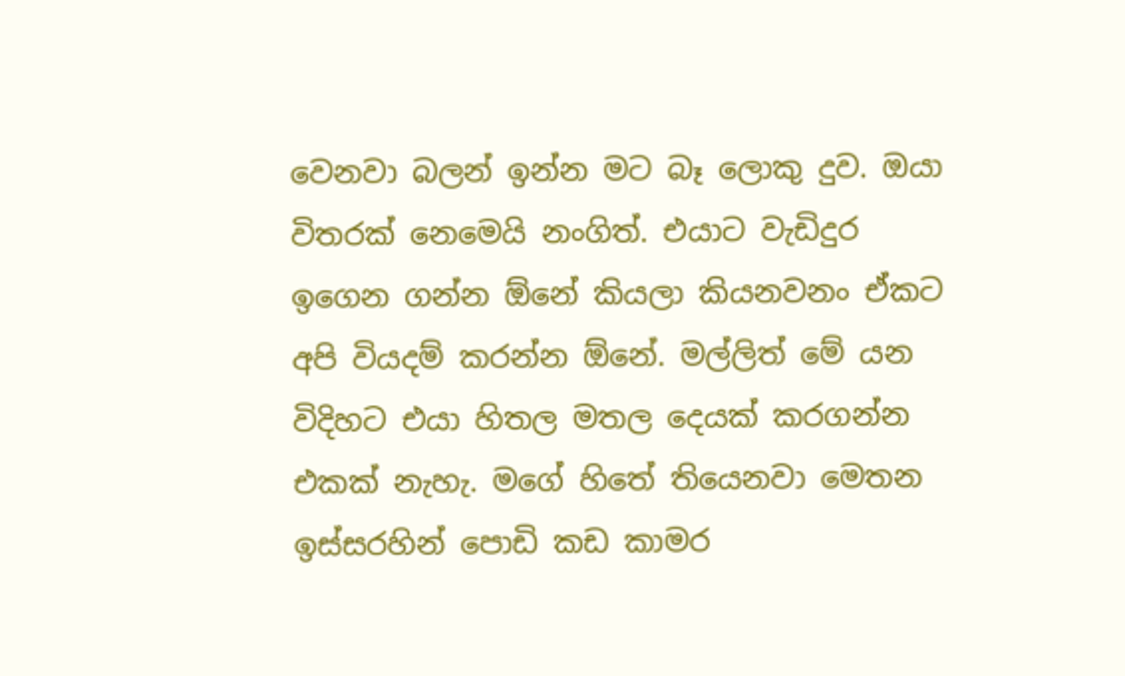වෙනවා බලන් ඉන්න මට බෑ ලොකු දුව. ඔයා විතරක් නෙමෙයි නංගිත්. එයාට වැඩිදුර ඉගෙන ගන්න ඕනේ කියලා කියනවනං ඒකට අපි වියදම් කරන්න ඕනේ. මල්ලිත් මේ යන විදිහට එයා හිතල මතල දෙයක් කරගන්න එකක් නැහැ. මගේ හිතේ තියෙනවා මෙතන ඉස්සරහින් පොඩි කඩ කාමර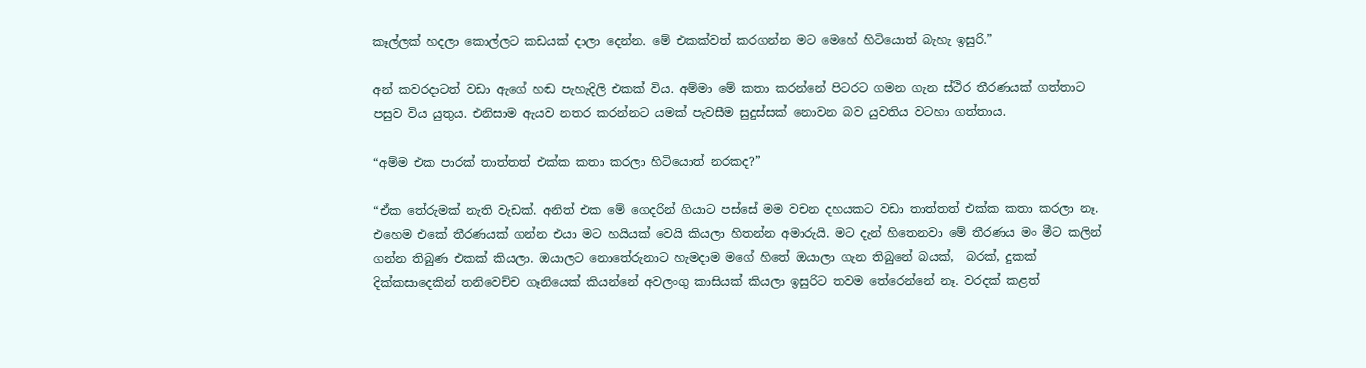කෑල්ලක් හදලා කොල්ලට කඩයක් දාලා දෙන්න. මේ එකක්වත් කරගන්න මට මෙහේ හිටියොත් බැහැ ඉසුරි.”

අන් කවරදාටත් වඩා ඇගේ හඬ පැහැදිලි එකක් විය. අම්මා මේ කතා කරන්නේ පිටරට ගමන ගැන ස්ථිර තීරණයක් ගත්තාට පසුව විය යුතුය. එනිසාම ඇයව නතර කරන්නට යමක් පැවසීම සුදුස්සක් නොවන බව යුවතිය වටහා ගත්තාය.

“අම්ම එක පාරක් තාත්තත් එක්ක කතා කරලා හිටියොත් නරකද?”

“ඒක තේරුමක් නැති වැඩක්. අනිත් එක මේ ගෙදරින් ගියාට පස්සේ මම වචන දහයකට වඩා තාත්තත් එක්ක කතා කරලා නෑ. එහෙම එකේ තීරණයක් ගන්න එයා මට හයියක් වෙයි කියලා හිතන්න අමාරුයි. මට දැන් හිතෙනවා මේ තීරණය මං මීට කලින් ගන්න තිබුණ එකක් කියලා. ඔයාලට නොතේරුනාට හැමදාම මගේ හිතේ ඔයාලා ගැන තිබුනේ බයක්,  බරක්, දුකක් දික්කසාදෙකින් තනිවෙච්ච ගෑනියෙක් කියන්නේ අවලංගු කාසියක් කියලා ඉසුරිට තවම තේරෙන්නේ නෑ. වරදක් කළත්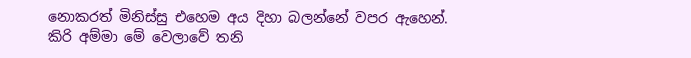නොකරත් මිනිස්සු එහෙම අය දිහා බලන්නේ වපර ඇහෙන්. කිරි අම්මා මේ වෙලාවේ තනි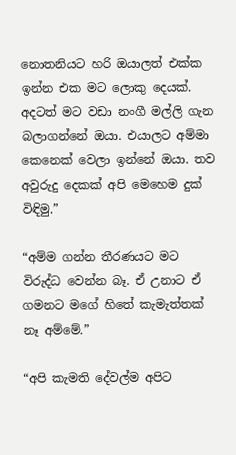නොතනියට හරි ඔයාලත් එක්ක ඉන්න එක මට ලොකු දෙයක්. අදටත් මට වඩා නංගී මල්ලි ගැන බලාගන්නේ ඔයා. එයාලට අම්මා කෙනෙක් වෙලා ඉන්නේ ඔයා. තව අවුරුදු දෙකක් අපි මෙහෙම දුක් විඳිමු.”

“අම්ම ගන්න තීරණයට මට විරුද්ධ වෙන්න බෑ. ඒ උනාට ඒ ගමනට මගේ හිතේ කැමැත්තක් නෑ අම්මේ.”

“අපි කැමති දේවල්ම අපිට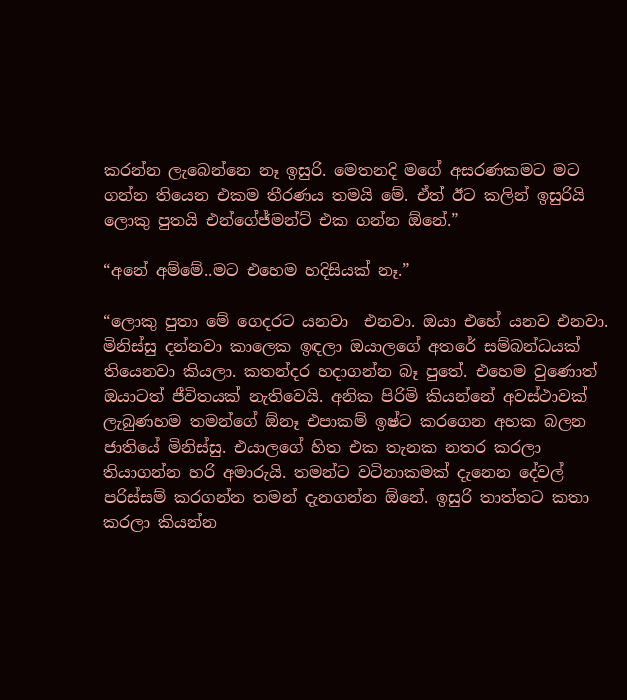කරන්න ලැබෙන්නෙ නෑ ඉසුරි. මෙතනදි මගේ අසරණකමට මට ගන්න තියෙන එකම තීරණය තමයි මේ. ඒත් ඊට කලින් ඉසුරියි  ලොකු පුතයි එන්ගේජ්මන්ට් එක ගන්න ඕනේ.”

“අනේ අම්මේ..මට එහෙම හදිසියක් නෑ.”

“ලොකු පුතා මේ ගෙදරට යනවා  එනවා. ඔයා එහේ යනව එනවා. මිනිස්සු දන්නවා කාලෙක ඉඳලා ඔයාලගේ අතරේ සම්බන්ධයක් තියෙනවා කියලා. කතන්දර හදාගන්න බෑ පුතේ. එහෙම වුණොත් ඔයාටත් ජීවිතයක් නැතිවෙයි. අනික පිරිමි කියන්නේ අවස්ථාවක් ලැබුණහම තමන්ගේ ඕනෑ එපාකම් ඉෂ්ට කරගෙන අහක බලන ජාතියේ මිනිස්සු. එයාලගේ හිත එක තැනක නතර කරලා තියාගන්න හරි අමාරුයි. තමන්ට වටිනාකමක් දැනෙන දේවල් පරිස්සම් කරගන්න තමන් දැනගන්න ඕනේ. ඉසුරි තාත්තට කතා කරලා කියන්න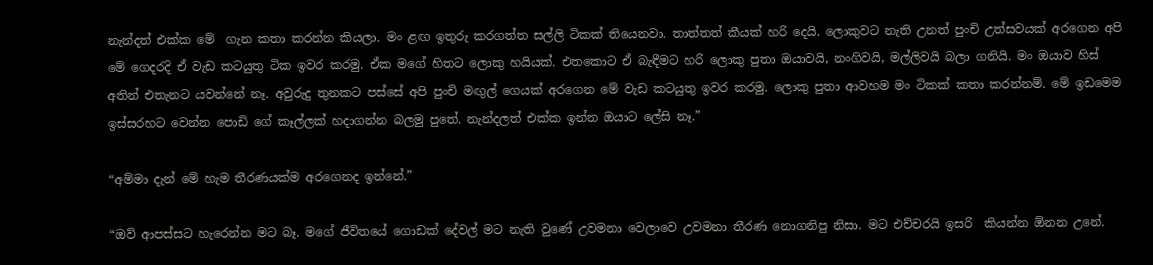නැන්දත් එක්ක මේ  ගැන කතා කරන්න කියලා. මං ළඟ ඉතුරු කරගත්ත සල්ලි ටිකක් තියෙනවා. තාත්තත් කීයක් හරි දෙයි. ලොකුවට නැති උනත් පුංචි උත්සවයක් අරගෙන අපි මේ ගෙදරදි ඒ වැඩ කටයුතු ටික ඉවර කරමු. ඒක මගේ හිතට ලොකු හයියක්. එතකොට ඒ බැඳීමට හරි ලොකු පුතා ඔයාවයි, නංගිවයි, මල්ලිවයි බලා ගනියි. මං ඔයාව හිස් අතින් එතැනට යවන්නේ නෑ. අවුරුදු තුනකට පස්සේ අපි පුංචි මඟුල් ගෙයක් අරගෙන මේ වැඩ කටයුතු ඉවර කරමු. ලොකු පුතා ආවහම මං ටිකක් කතා කරන්නම්. මේ ඉඩමෙම  ඉස්සරහට වෙන්න පොඩි ගේ කෑල්ලක් හදාගන්න බලමු පුතේ. නැන්දලත් එක්ක ඉන්න ඔයාට ලේසි නෑ.”

“අම්මා දැන් මේ හැම තීරණයක්ම අරගෙනද ඉන්නේ.”

“ඔව් ආපස්සට හැරෙන්න මට බෑ. මගේ ජීවිතයේ ගොඩක් දේවල් මට නැති වුණේ උවමනා වෙලාවෙ උවමනා තීරණ නොගනිපු නිසා. මට එච්චරයි ඉසරි  කියන්න ඕනන උනේ.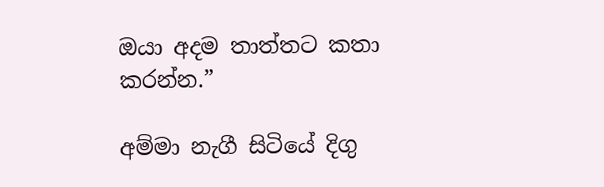ඔයා අදම තාත්තට කතා කරන්න.”

අම්මා නැගී සිටියේ දිගු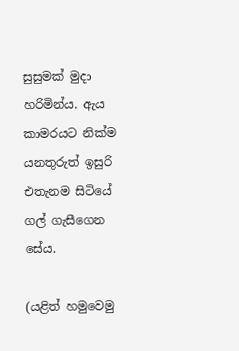සුසුමක් මුදා හරිමින්ය. ඇය කාමරයට නික්ම යනතුරුත් ඉසුරි එතැනම සිටියේ  ගල් ගැසීගෙන සේය.

(යළිත් හමුවෙමු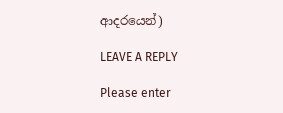ආදරයෙන්)

LEAVE A REPLY

Please enter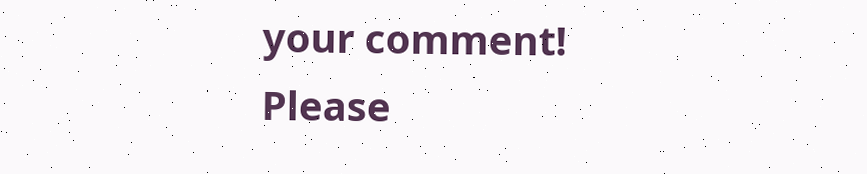your comment!
Please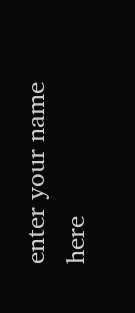enter your name here